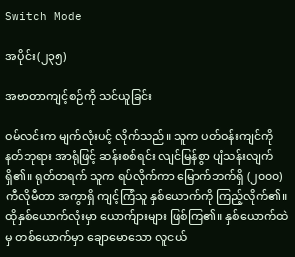Switch Mode

အပိုင်း(၂၃၅)

အဗာတာကျင့်စဉ်ကို သင်ယူခြင်း

ဝမ်လင်းက မျက်လုံးပင့် လိုက်သည်။ သူက ပတ်ဝန်းကျင်ကို နတ်ဘုရား အာရုံဖြင့် ဆန်းစစ်ရင်း လျင်မြန်စွာ ပျံသန်းလျက်ရှိ၏။ ရုတ်တရက် သူက ရပ်လိုက်ကာ မြောက်ဘက်ရှိ (၂၀၀၀) ကီလိုမီတာ အကွာရှိ ကျင့်ကြံသူ နှစ်ယောက်ကို ကြည့်လိုက်၏။ ထိုနှစ်ယောက်လုံးမှာ ယောက်ျားများ ဖြစ်ကြ၏။ နှစ်ယောက်ထဲမှ တစ်ယောက်မှာ ချောမောသော လူငယ်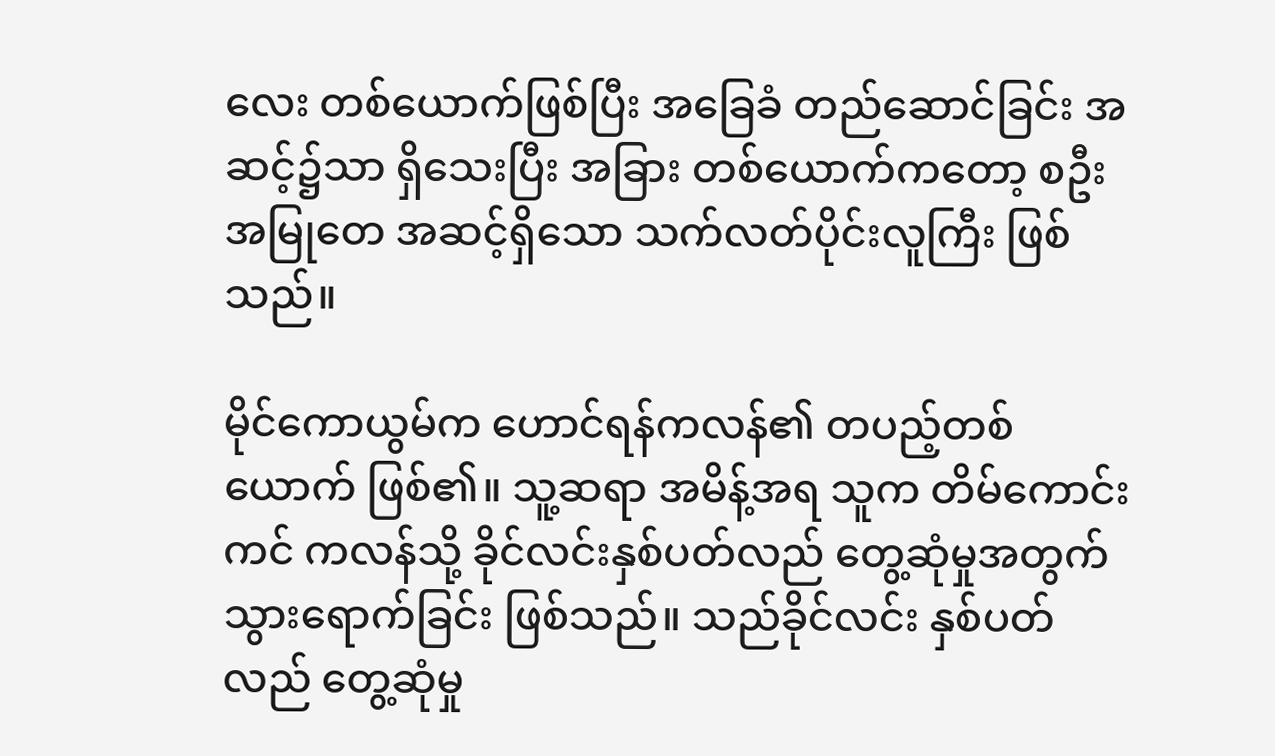လေး တစ်ယောက်ဖြစ်ပြီး အခြေခံ တည်ဆောင်ခြင်း အဆင့်၌သာ ရှိသေးပြီး အခြား တစ်ယောက်ကတော့ စဦးအမြုတေ အဆင့်ရှိသော သက်လတ်ပိုင်းလူကြီး ဖြစ်သည်။

မိုင်ကောယွမ်က ဟောင်ရန်ကလန်၏ တပည့်တစ်ယောက် ဖြစ်၏။ သူ့ဆရာ အမိန့်အရ သူက တိမ်ကောင်းကင် ကလန်သို့ ခိုင်လင်းနှစ်ပတ်လည် တွေ့ဆုံမှုအတွက် သွားရောက်ခြင်း ဖြစ်သည်။ သည်ခိုင်လင်း နှစ်ပတ်လည် တွေ့ဆုံမှု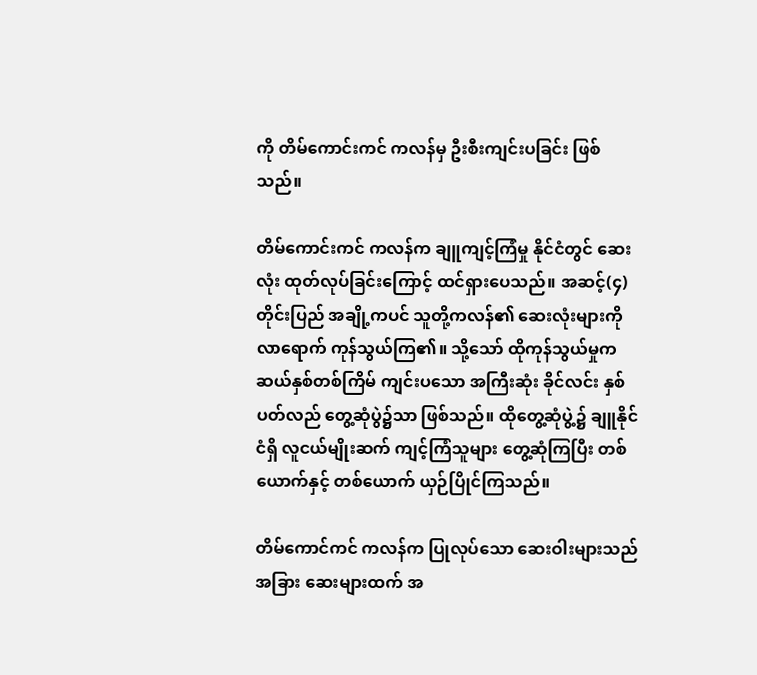ကို တိမ်ကောင်းကင် ကလန်မှ ဦးစီးကျင်းပခြင်း ဖြစ်သည်။

တိမ်ကောင်းကင် ကလန်က ချူကျင့်ကြံမှု နိုင်ငံတွင် ဆေးလုံး ထုတ်လုပ်ခြင်းကြောင့် ထင်ရှားပေသည်။ အဆင့်(၄) တိုင်းပြည် အချို့ကပင် သူတို့ကလန်၏ ဆေးလုံးများကို လာရောက် ကုန်သွယ်ကြ၏။ သို့သော် ထိုကုန်သွယ်မှုက ဆယ်နှစ်တစ်ကြိမ် ကျင်းပသော အကြီးဆုံး ခိုင်လင်း နှစ်ပတ်လည် တွေ့ဆုံပွဲ၌သာ ဖြစ်သည်။ ထိုတွေ့ဆုံပွဲ့၌ ချူနိုင်ငံရှိ လူငယ်မျိုးဆက် ကျင့်ကြံသူများ တွေ့ဆုံကြပြီး တစ်ယောက်နှင့် တစ်ယောက် ယှဉ်ပြိုင်ကြသည်။

တိမ်ကောင်ကင် ကလန်က ပြုလုပ်သော ဆေးဝါးများသည် အခြား ဆေးများထက် အ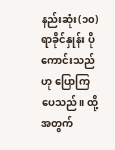နည်းဆုံး(၁၀) ရာခိုင်နှုန်း ပိုကောင်းသည်ဟု ပြောကြပေသည်။ ထို့အတွက်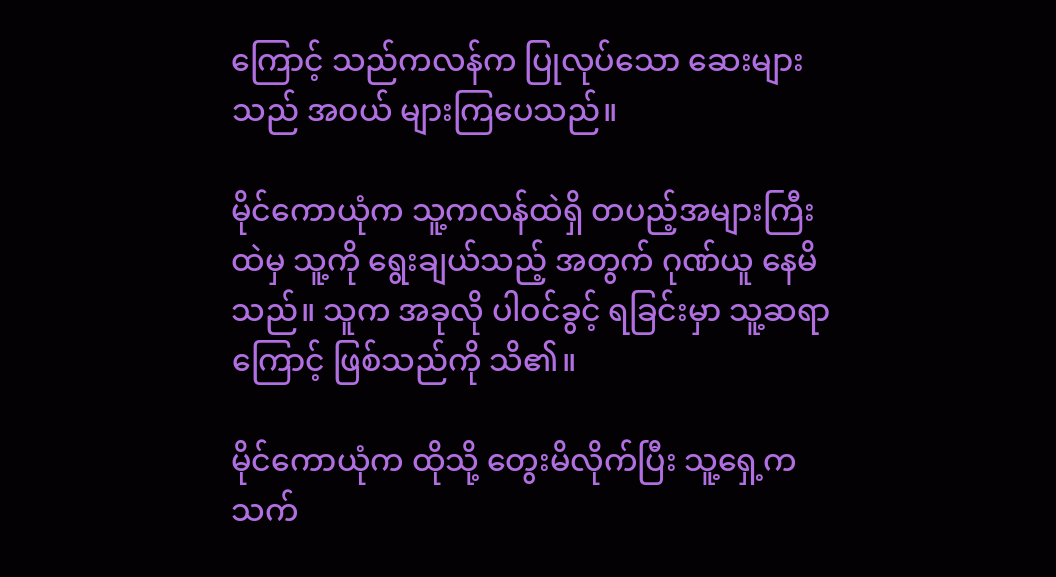ကြောင့် သည်ကလန်က ပြုလုပ်သော ဆေးများသည် အဝယ် များကြပေသည်။

မိုင်ကောယုံက သူ့ကလန်ထဲရှိ တပည့်အများကြီး ထဲမှ သူ့ကို ရွေးချယ်သည့် အတွက် ဂုဏ်ယူ နေမိသည်။ သူက အခုလို ပါဝင်ခွင့် ရခြင်းမှာ သူ့ဆရာကြောင့် ဖြစ်သည်ကို သိ၏။

မိုင်ကောယုံက ထိုသို့ တွေးမိလိုက်ပြီး သူ့ရှေ့က သက်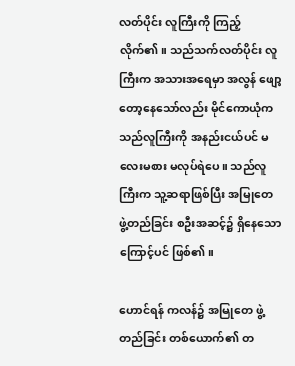လတ်ပိုင်း လူကြီးကို ကြည့်လိုက်၏။ သည်သက်လတ်ပိုင်း လူကြီးက အသားအရေမှာ အလွန် ဖျော့တော့နေသော်လည်း မိုင်ကောယုံက သည်လူကြီးကို အနည်းငယ်ပင် မလေးမစား မလုပ်ရဲပေ။ သည်လူကြီးက သူ့ဆရာဖြစ်ပြီး အမြုတေ ဖွဲ့တည်ခြင်း စဦးအဆင့်၌ ရှိနေသောကြောင့်ပင် ဖြစ်၏။

ဟောင်ရန် ကလန်၌ အမြုတေ ဖွဲ့တည်ခြင်း တစ်ယောက်၏ တ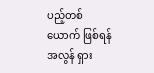ပည့်တစ်ယောက် ဖြစ်ရန် အလွန် ရှား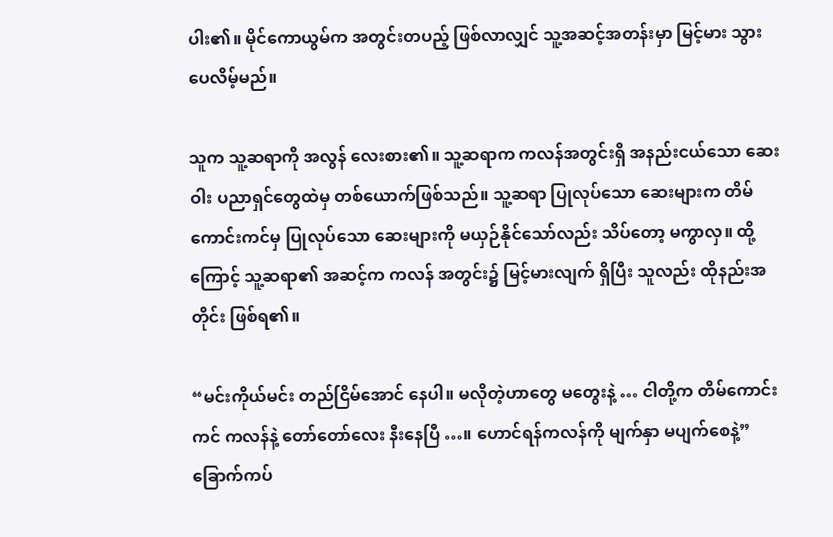ပါး၏။ မိုင်ကောယွမ်က အတွင်းတပည့် ဖြစ်လာလျှင် သူ့အဆင့်အတန်းမှာ မြင့်မား သွားပေလိမ့်မည်။

သူက သူ့ဆရာကို အလွန် လေးစား၏။ သူ့ဆရာက ကလန်အတွင်းရှိ အနည်းငယ်သော ဆေးဝါး ပညာရှင်တွေထဲမှ တစ်ယောက်ဖြစ်သည်။ သူ့ဆရာ ပြုလုပ်သော ဆေးများက တိမ်ကောင်းကင်မှ ပြုလုပ်သော ဆေးများကို မယှဉ်နိုင်သော်လည်း သိပ်တော့ မကွာလှ။ ထို့ကြောင့် သူ့ဆရာ၏ အဆင့်က ကလန် အတွင်း၌ မြင့်မားလျက် ရှိပြီး သူလည်း ထိုနည်းအတိုင်း ဖြစ်ရ၏။

“မင်းကိုယ်မင်း တည်ငြိမ်အောင် နေပါ။ မလိုတဲ့ဟာတွေ မတွေးနဲ့ … ငါတို့က တိမ်ကောင်းကင် ကလန်နဲ့ တော်တော်လေး နီးနေပြီ …။ ဟောင်ရန်ကလန်ကို မျက်နှာ မပျက်စေနဲ့” ခြောက်ကပ်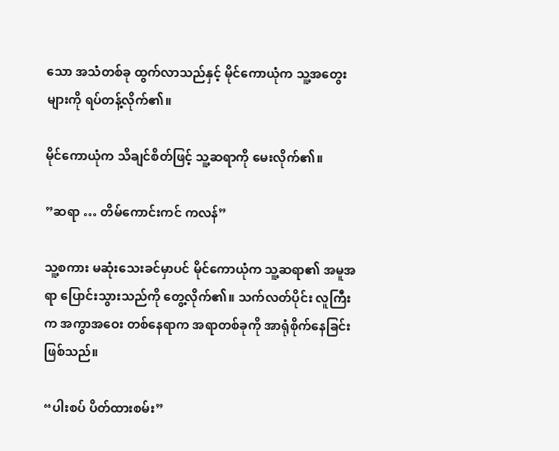သော အသံတစ်ခု ထွက်လာသည်နှင့် မိုင်ကောယုံက သူ့အတွေးများကို ရပ်တန့်လိုက်၏။

မိုင်ကောယုံက သိချင်စိတ်ဖြင့် သူ့ဆရာကို မေးလိုက်၏။

”ဆရာ … တိမ်ကောင်းကင် ကလန်”

သူ့စကား မဆုံးသေးခင်မှာပင် မိုင်ကောယုံက သူ့ဆရာ၏ အမူအရာ ပြောင်းသွားသည်ကို တွေ့လိုက်၏။ သက်လတ်ပိုင်း လူကြီးက အကွာအဝေး တစ်နေရာက အရာတစ်ခုကို အာရုံစိုက်နေခြင်း ဖြစ်သည်။

“ပါးစပ် ပိတ်ထားစမ်း”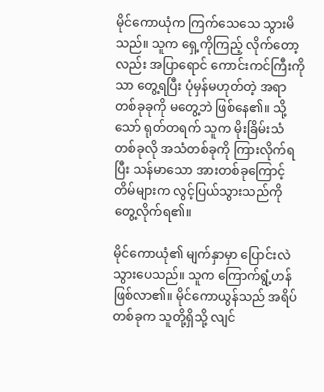မိုင်ကောယုံက ကြက်သေသေ သွားမိသည်။ သူက ရှေ့ကိုကြည့် လိုက်တော့လည်း အပြာရောင် ကောင်းကင်ကြီးကိုသာ တွေ့ရပြီး ပုံမှန်မဟုတ်တဲ့ အရာ တစ်ခုခုကို မတွေ့ဘဲ ဖြစ်နေ၏။ သို့သော် ရုတ်တရက် သူက မိုးခြိမ်းသံ တစ်ခုလို အသံတစ်ခုကို ကြားလိုက်ရပြီး သန်မာသော အားတစ်ခုကြောင့် တိမ်များက လွင့်ပြယ်သွားသည်ကို တွေ့လိုက်ရ၏။

မိုင်ကောယုံ၏ မျက်နှာမှာ ပြောင်းလဲ သွားပေသည်။ သူက ကြောက်ရွံ့ဟန် ဖြစ်လာ၏။ မိုင်ကောယွန်သည် အရိပ်တစ်ခုက သူတို့ရှိသို့ လျင်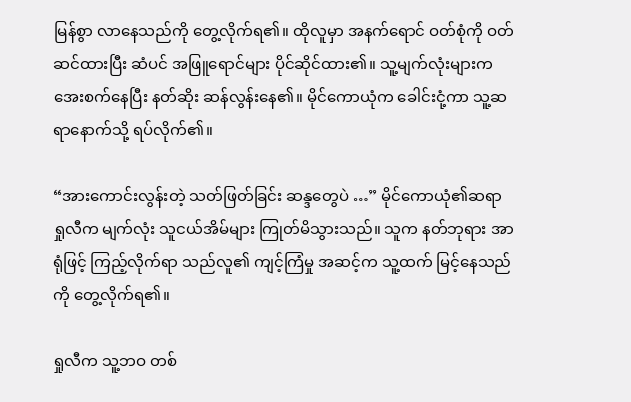မြန်စွာ လာနေသည်ကို တွေ့လိုက်ရ၏။ ထိုလူမှာ အနက်ရောင် ဝတ်စုံကို ဝတ်ဆင်ထားပြီး ဆံပင် အဖြူရောင်များ ပိုင်ဆိုင်ထား၏။ သူ့မျက်လုံးများက အေးစက်နေပြီး နတ်ဆိုး ဆန်လွန်းနေ၏။ မိုင်ကောယုံက ခေါင်းငုံ့ကာ သူ့ဆရာနောက်သို့ ရပ်လိုက်၏။

“အားကောင်းလွန်းတဲ့ သတ်ဖြတ်ခြင်း ဆန္ဒတွေပဲ …” မိုင်ကောယုံ၏ဆရာ ရှုလီက မျက်လုံး သူငယ်အိမ်များ ကြုတ်မိသွားသည်။ သူက နတ်ဘုရား အာရုံဖြင့် ကြည့်လိုက်ရာ သည်လူ၏ ကျင့်ကြံမှု အဆင့်က သူ့ထက် မြင့်နေသည်ကို တွေ့လိုက်ရ၏။

ရှုလီက သူ့ဘဝ တစ်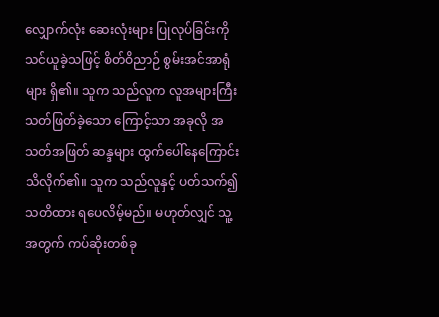လျှောက်လုံး ဆေးလုံးများ ပြုလုပ်ခြင်းကို သင်ယူခဲ့သဖြင့် စိတ်ဝိညာဉ် စွမ်းအင်အာရုံများ ရှိ၏။ သူက သည်လူက လူအများကြီး သတ်ဖြတ်ခဲ့သော ကြောင့်သာ အခုလို အသတ်အဖြတ် ဆန္ဒများ ထွက်ပေါ်နေကြောင်း သိလိုက်၏။ သူက သည်လူနှင့် ပတ်သက်၍ သတိထား ရပေလိမ့်မည်။ မဟုတ်လျှင် သူ့အတွက် ကပ်ဆိုးတစ်ခု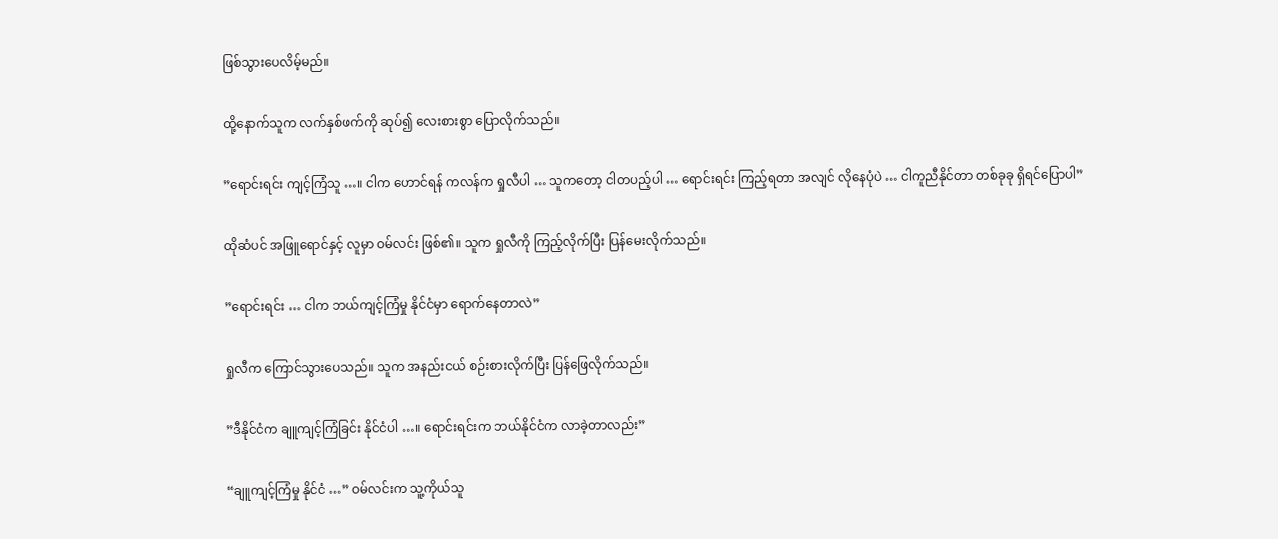ဖြစ်သွားပေလိမ့်မည်။

ထို့နောက်သူက လက်နှစ်ဖက်ကို ဆုပ်၍ လေးစားစွာ ပြောလိုက်သည်။

”ရောင်းရင်း ကျင့်ကြံသူ …။ ငါက ဟောင်ရန် ကလန်က ရှုလီပါ … သူကတော့ ငါတပည့်ပါ … ရောင်းရင်း ကြည့်ရတာ အလျင် လိုနေပုံပဲ … ငါကူညီနိုင်တာ တစ်ခုခု ရှိရင်ပြောပါ”

ထိုဆံပင် အဖြူရောင်နှင့် လူမှာ ဝမ်လင်း ဖြစ်၏။ သူက ရှုလီကို ကြည့်လိုက်ပြီး ပြန်မေးလိုက်သည်။

”ရောင်းရင်း … ငါက ဘယ်ကျင့်ကြံမှု နိုင်ငံမှာ ရောက်နေတာလဲ”

ရှုလီက ကြောင်သွားပေသည်။ သူက အနည်းငယ် စဉ်းစားလိုက်ပြီး ပြန်ဖြေလိုက်သည်။

”ဒီနိုင်ငံက ချူကျင့်ကြံခြင်း နိုင်ငံပါ …။ ရောင်းရင်းက ဘယ်နိုင်ငံက လာခဲ့တာလည်း”

“ချူကျင့်ကြံမှု နိုင်ငံ …” ဝမ်လင်းက သူ့ကိုယ်သူ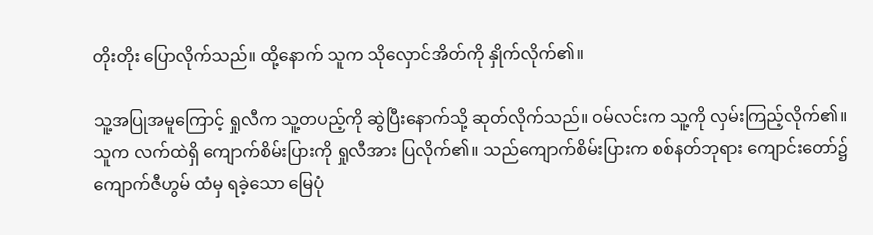တိုးတိုး ပြောလိုက်သည်။ ထို့နောက် သူက သိုလှောင်အိတ်ကို နှိုက်လိုက်၏။

သူ့အပြုအမူကြောင့် ရှုလီက သူ့တပည့်ကို ဆွဲပြီးနောက်သို့ ဆုတ်လိုက်သည်။ ဝမ်လင်းက သူ့ကို လှမ်းကြည့်လိုက်၏။ သူက လက်ထဲရှိ ကျောက်စိမ်းပြားကို ရှုလီအား ပြလိုက်၏။ သည်ကျောက်စိမ်းပြားက စစ်နတ်ဘုရား ကျောင်းတော်၌ ကျောက်ဇီဟွမ် ထံမှ ရခဲ့သော မြေပုံ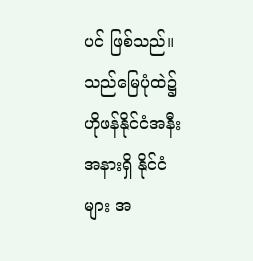ပင် ဖြစ်သည်။ သည်မြေပုံထဲ၌ ဟိုဖန်နိုင်ငံအနီးအနားရှိ နိုင်ငံများ အ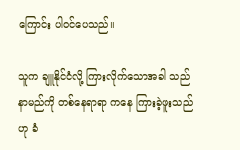ကြောင်း ပါဝင်ပေသည်။

သူက ချူနိုင်ငံလို့ ကြားလိုက်သောအခါ သည်နာမည်ကို တစ်နေရာရာ ကနေ ကြားခဲ့ဖူးသည်ဟု ခံ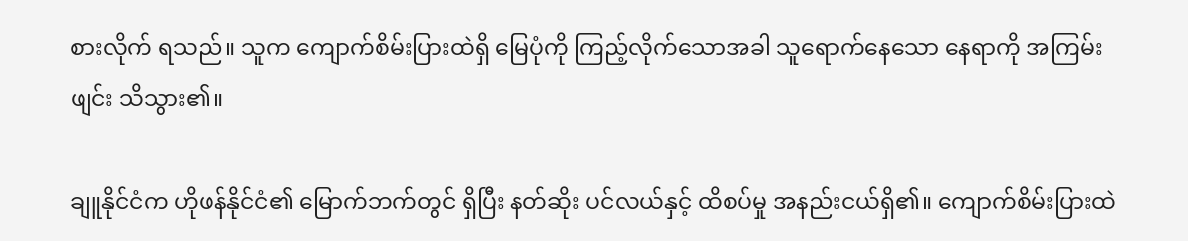စားလိုက် ရသည်။ သူက ကျောက်စိမ်းပြားထဲရှိ မြေပုံကို ကြည့်လိုက်သောအခါ သူရောက်နေသော နေရာကို အကြမ်းဖျင်း သိသွား၏။

ချူနိုင်ငံက ဟိုဖန်နိုင်ငံ၏ မြောက်ဘက်တွင် ရှိပြီး နတ်ဆိုး ပင်လယ်နှင့် ထိစပ်မှု အနည်းငယ်ရှိ၏။ ကျောက်စိမ်းပြားထဲ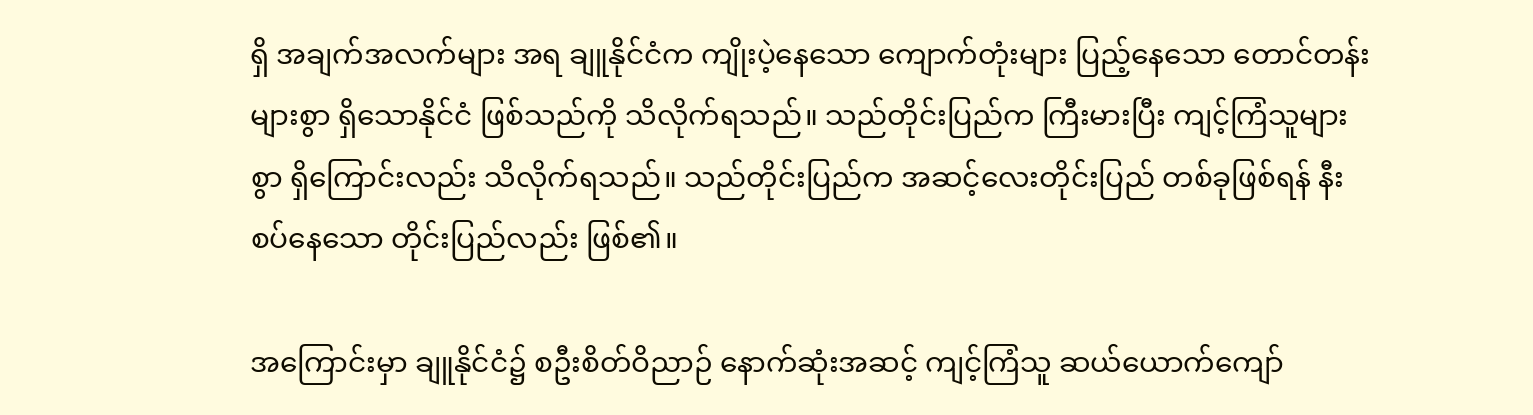ရှိ အချက်အလက်များ အရ ချူနိုင်ငံက ကျိုးပဲ့နေသော ကျောက်တုံးများ ပြည့်နေသော တောင်တန်းများစွာ ရှိသောနိုင်ငံ ဖြစ်သည်ကို သိလိုက်ရသည်။ သည်တိုင်းပြည်က ကြီးမားပြီး ကျင့်ကြံသူများစွာ ရှိကြောင်းလည်း သိလိုက်ရသည်။ သည်တိုင်းပြည်က အဆင့်လေးတိုင်းပြည် တစ်ခုဖြစ်ရန် နီးစပ်နေသော တိုင်းပြည်လည်း ဖြစ်၏။

အကြောင်းမှာ ချူနိုင်ငံ၌ စဦးစိတ်ဝိညာဉ် နောက်ဆုံးအဆင့် ကျင့်ကြံသူ ဆယ်ယောက်ကျော်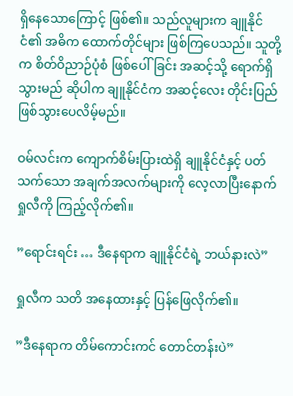ရှိနေသောကြောင့် ဖြစ်၏။ သည်လူများက ချူနိုင်ငံ၏ အဓိက ထောက်တိုင်များ ဖြစ်ကြပေသည်။ သူတို့က စိတ်ဝိညာဉ်ပုံစံ ဖြစ်ပေါ်ခြင်း အဆင့်သို့ ရောက်ရှိသွားမည် ဆိုပါက ချူနိုင်ငံက အဆင့်လေး တိုင်းပြည် ဖြစ်သွားပေလိမ့်မည်။

ဝမ်လင်းက ကျောက်စိမ်းပြားထဲရှိ ချူနိုင်ငံနှင့် ပတ်သက်သော အချက်အလက်များကို လေ့လာပြီးနောက် ရှုလီကို ကြည့်လိုက်၏။

”ရောင်းရင်း … ဒီနေရာက ချူနိုင်ငံရဲ့ ဘယ်နားလဲ”

ရှုလီက သတိ အနေထားနှင့် ပြန်ဖြေလိုက်၏။

”ဒီနေရာက တိမ်ကောင်းကင် တောင်တန်းပဲ”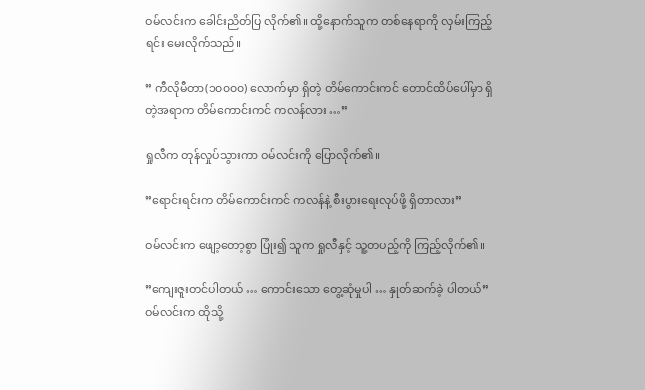ဝမ်လင်းက ခေါင်းညိတ်ပြ လိုက်၏။ ထို့နောက်သူက တစ်နေရာကို လှမ်းကြည့်ရင်း မေးလိုက်သည်။

” ကီလိုမီတာ(၁၀၀၀၀) လောက်မှာ ရှိတဲ့ တိမ်ကောင်းကင် တောင်ထိပ်ပေါ်မှာ ရှိတဲ့အရာက တိမ်ကောင်းကင် ကလန်လား …”

ရှုလီက တုန်လှုပ်သွားကာ ဝမ်လင်းကို ပြောလိုက်၏။

”ရောင်းရင်းက တိမ်ကောင်းကင် ကလန်နဲ့ စီးပွားရေးလုပ်ဖို့ ရှိတာလား”

ဝမ်လင်းက ဖျော့တော့စွာ ပြုံး၍ သူက ရှုလီနှင့် သူ့တပည့်ကို ကြည့်လိုက်၏။

”ကျေးဇူးတင်ပါတယ် … ကောင်းသော တွေ့ဆုံမှုပါ … နှုတ်ဆက်ခဲ့ ပါတယ်” ဝမ်လင်းက ထိုသို့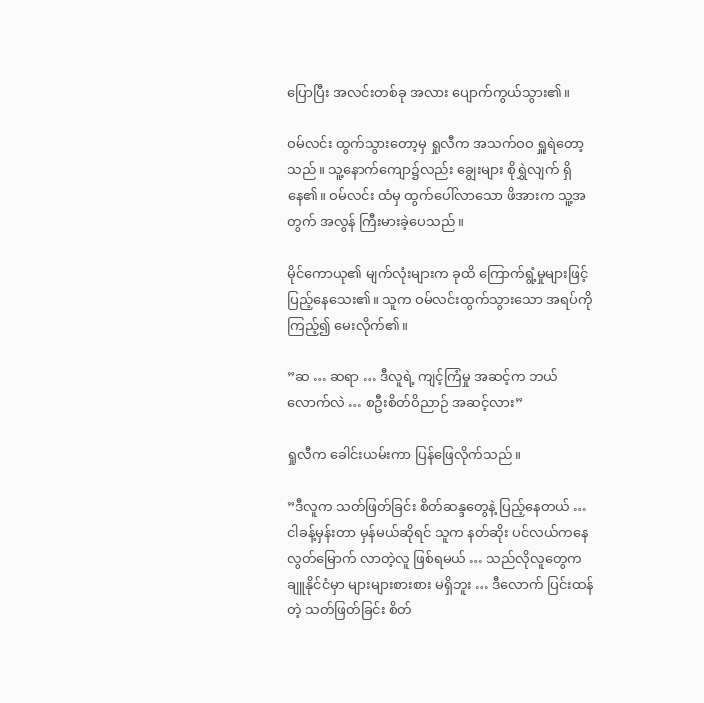ပြောပြီး အလင်းတစ်ခု အလား ပျောက်ကွယ်သွား၏။

ဝမ်လင်း ထွက်သွားတော့မှ ရှုလီက အသက်ဝဝ ရှူရဲတော့သည်။ သူ့နောက်ကျော၌လည်း ချွေးများ စိုရွှဲလျက် ရှိနေ၏။ ဝမ်လင်း ထံမှ ထွက်ပေါ်လာသော ဖိအားက သူ့အတွက် အလွန် ကြီးမားခဲ့ပေသည်။

မိုင်ကောယု၏ မျက်လုံးများက ခုထိ ကြောက်ရွံ့မှုများဖြင့် ပြည့်နေသေး၏။ သူက ဝမ်လင်းထွက်သွားသော အရပ်ကို ကြည့်၍ မေးလိုက်၏။

”ဆ … ဆရာ … ဒီလူရဲ့ ကျင့်ကြံမှု အဆင့်က ဘယ်လောက်လဲ … စဦးစိတ်ဝိညာဉ် အဆင့်လား”

ရှုလီက ခေါင်းယမ်းကာ ပြန်ဖြေလိုက်သည်။

”ဒီလူက သတ်ဖြတ်ခြင်း စိတ်ဆန္ဒတွေနဲ့ ပြည့်နေတယ် … ငါခန့်မှန်းတာ မှန်မယ်ဆိုရင် သူက နတ်ဆိုး ပင်လယ်ကနေ လွတ်မြောက် လာတဲ့လူ ဖြစ်ရမယ် … သည်လိုလူတွေက ချူနိုင်ငံမှာ များများစားစား မရှိဘူး … ဒီလောက် ပြင်းထန်တဲ့ သတ်ဖြတ်ခြင်း စိတ်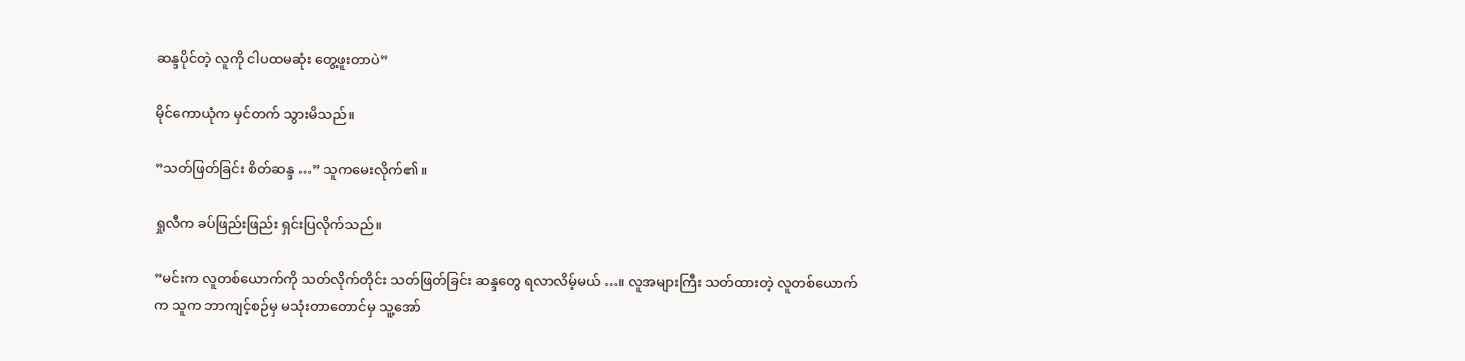ဆန္ဒပိုင်တဲ့ လူကို ငါပထမဆုံး တွေ့ဖူးတာပဲ”

မိုင်ကောယုံက မှင်တက် သွားမိသည်။

”သတ်ဖြတ်ခြင်း စိတ်ဆန္ဒ …” သူကမေးလိုက်၏။

ရှုလီက ခပ်ဖြည်းဖြည်း ရှင်းပြလိုက်သည်။

”မင်းက လူတစ်ယောက်ကို သတ်လိုက်တိုင်း သတ်ဖြတ်ခြင်း ဆန္ဒတွေ ရလာလိမ့်မယ် …။ လူအများကြီး သတ်ထားတဲ့ လူတစ်ယောက်က သူက ဘာကျင့်စဉ်မှ မသုံးတာတောင်မှ သူ့အော်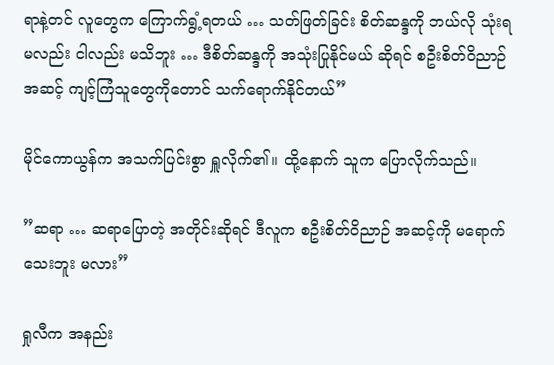ရာနဲ့တင် လူတွေက ကြောက်ရွံ့ရတယ် … သတ်ဖြတ်ခြင်း စိတ်ဆန္ဒကို ဘယ်လို သုံးရမလည်း ငါလည်း မသိဘူး … ဒီစိတ်ဆန္ဒကို အသုံးပြုနိုင်မယ် ဆိုရင် စဦးစိတ်ဝိညာဉ် အဆင့် ကျင့်ကြံသူတွေကိုတောင် သက်ရောက်နိုင်တယ်”

မိုင်ကောယွန်က အသက်ပြင်းစွာ ရှူလိုက်၏။ ထို့နောက် သူက ပြောလိုက်သည်။

”ဆရာ … ဆရာပြောတဲ့ အတိုင်းဆိုရင် ဒီလူက စဦးစိတ်ဝိညာဉ် အဆင့်ကို မရောက်သေးဘူး မလား”

ရှုလီက အနည်း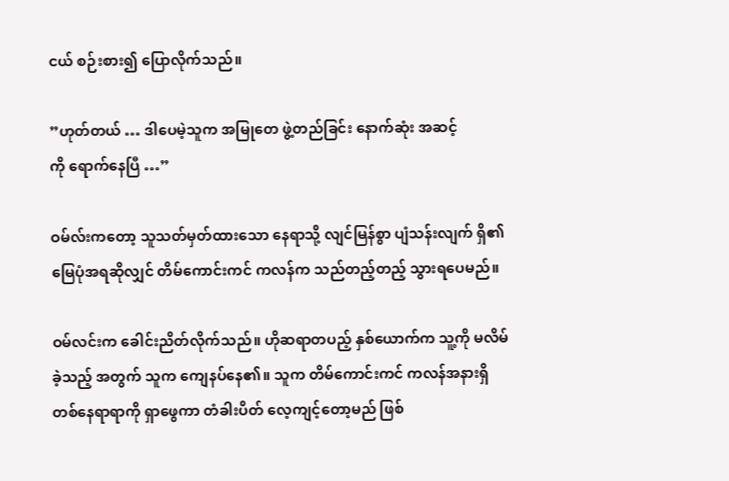ငယ် စဉ်းစား၍ ပြောလိုက်သည်။

”ဟုတ်တယ် … ဒါပေမဲ့သူက အမြုတေ ဖွဲ့တည်ခြင်း နောက်ဆုံး အဆင့်ကို ‌ရောက်နေပြီ …”

ဝမ်လ်းကတော့ သူသတ်မှတ်ထားသော နေရာသို့ လျင်မြန်စွာ ပျံသန်းလျက် ရှိ၏ မြေပုံအရဆိုလျှင် တိမ်ကောင်းကင် ကလန်က သည်တည့်တည့် သွားရပေမည်။

ဝမ်လင်းက ခေါင်းညိတ်လိုက်သည်။ ဟိုဆရာတပည့် နှစ်ယောက်က သူ့ကို မလိမ်ခဲ့သည့် အတွက် သူက‌ ကျေနပ်နေ၏။ သူက‌ တိမ်ကောင်းကင် ကလန်အနားရှိ တစ်နေရာရာကို ရှာဖွေကာ တံခါးပိတ် လေ့ကျင့်တော့မည် ဖြစ်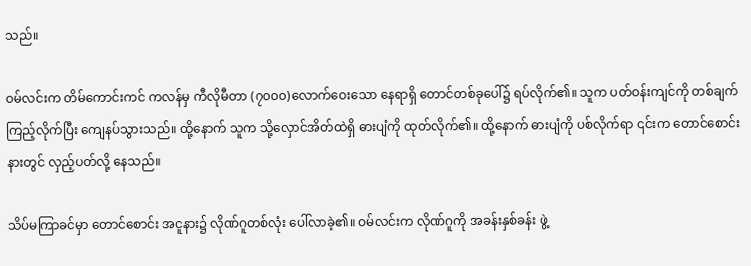သည်။

ဝမ်လင်းက တိမ်ကောင်းကင် ကလန်မှ ကီလိုမီတာ (၇၀၀၀)လောက်ဝေးသော နေရာရှိ တောင်တစ်ခုပေါ်၌ ရပ်လိုက်၏။ သူက ပတ်ဝန်းကျင်ကို တစ်ချက် ကြည့်လိုက်ပြီး ကျေနပ်သွားသည်။ ထို့နောက် သူက သို့လှောင်အိတ်ထဲရှိ ဓားပျံကို ထုတ်လိုက်၏။ ထို့နောက် ဓားပျံကို ပစ်လိုက်ရာ ၎င်းက တောင်စောင်းနားတွင် လှည့်ပတ်လို့ နေသည်။

သိပ်မကြာခင်မှာ တောင်စောင်း အငူနား၌ လိုဏ်ဂူတစ်လုံး ပေါ်လာခဲ့၏။ ဝမ်လင်းက လိုဏ်ဂူကို အခန်းနှစ်ခန်း ဖွဲ့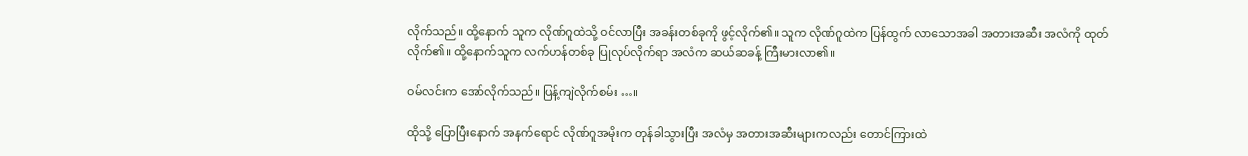လိုက်သည်။ ထို့နောက် သူက လိုဏ်ဂူထဲသို့ ဝင်လာပြီး အခန်းတစ်ခုကို ဖွင့်လိုက်၏။ သူက လိုဏ်ဂူထဲက ပြန်ထွက် လာသောအခါ အတားအဆီး အလံကို ထုတ်လိုက်၏။ ထို့နောက်သူက လက်ဟန်တစ်ခု ပြုလုပ်လိုက်ရာ အလံက ဆယ်ဆခန့် ကြီးမားလာ၏။

ဝမ်လင်းက အော်လိုက်သည်။ ပြန့်ကျဲလိုက်စမ်း …။

ထိုသို့ ပြောပြီးနောက် အနက်ရောင် လိုဏ်ဂူအမိုးက တုန်ခါသွားပြီး အလံမှ အတားအဆီးများကလည်း တောင်ကြားထဲ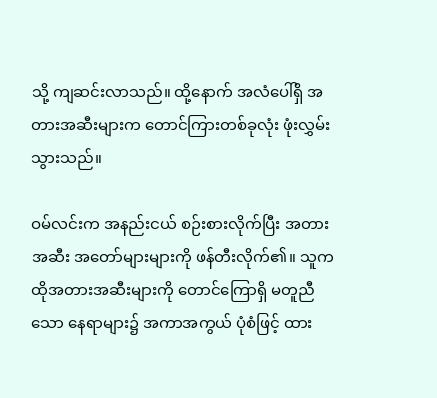သို့ ကျဆင်းလာသည်။ ထို့နောက် အလံပေါ်ရှိ အတားအဆီးများက တောင်ကြားတစ်ခုလုံး ဖုံးလွှမ်းသွားသည်။

ဝမ်လင်းက အနည်းငယ် စဉ်းစားလိုက်ပြီး အတားအဆီး အတော်များများကို ဖန်တီးလိုက်၏။ သူက ထိုအတားအဆီးများကို တောင်ကြောရှိ မတူညီသော နေရာများ၌ အကာအကွယ် ပုံစံဖြင့် ထား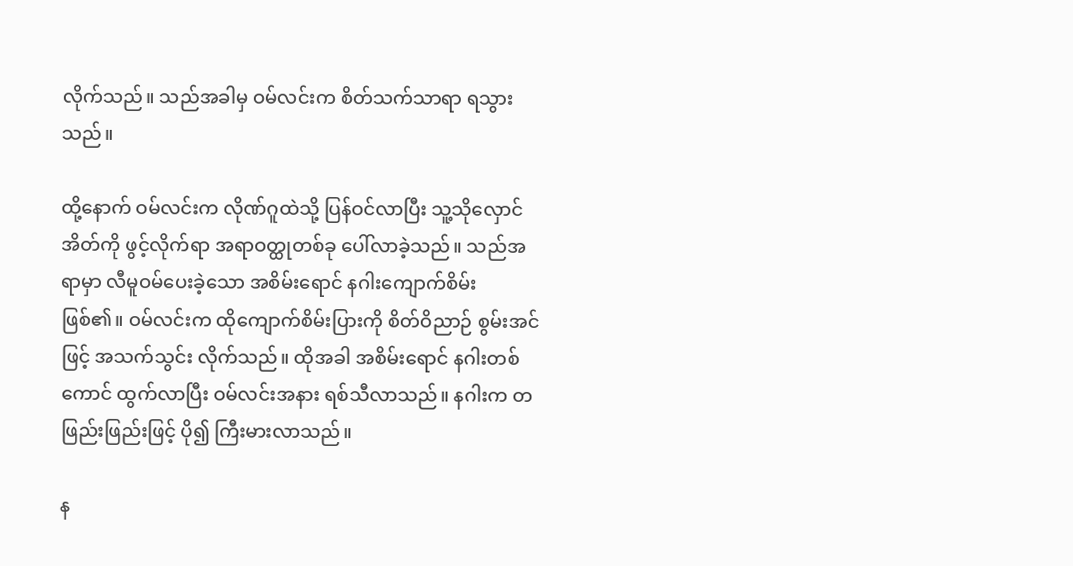လိုက်သည်။ သည်အခါမှ ဝမ်လင်းက စိတ်သက်သာရာ ရသွားသည်။

ထို့နောက် ဝမ်လင်းက လိုဏ်ဂူထဲသို့ ပြန်ဝင်လာပြီး သူ့သိုလှောင်အိတ်ကို ဖွင့်လိုက်ရာ အရာဝတ္ထုတစ်ခု ပေါ်လာခဲ့သည်။ သည်အရာမှာ လီမူဝမ်ပေးခဲ့သော အစိမ်းရောင် နဂါးကျောက်စိမ်း ဖြစ်၏။ ဝမ်လင်းက ထိုကျောက်စိမ်းပြားကို စိတ်ဝိညာဉ် စွမ်းအင်ဖြင့် အသက်သွင်း လိုက်သည်။ ထိုအခါ အစိမ်းရောင် နဂါးတစ်ကောင် ထွက်လာပြီး ဝမ်လင်းအနား ရစ်သီလာသည်။ နဂါးက တဖြည်းဖြည်းဖြင့် ပို၍ ကြီးမားလာသည်။

န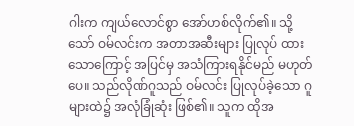ဂါးက ကျယ်လောင်စွာ အော်ဟစ်လိုက်၏။ သို့သော် ဝမ်လင်းက အတာအဆီးများ ပြုလုပ် ထားသောကြောင့် အပြင်မှ အသံကြားရနိုင်မည် မဟုတ်ပေ။ သည်လိုဏ်ဂူသည် ဝမ်လင်း ပြုလုပ်ခဲ့သော ဂူများထဲ၌ အလုံခြုံဆုံး ဖြစ်၏။ သူက ထိုအ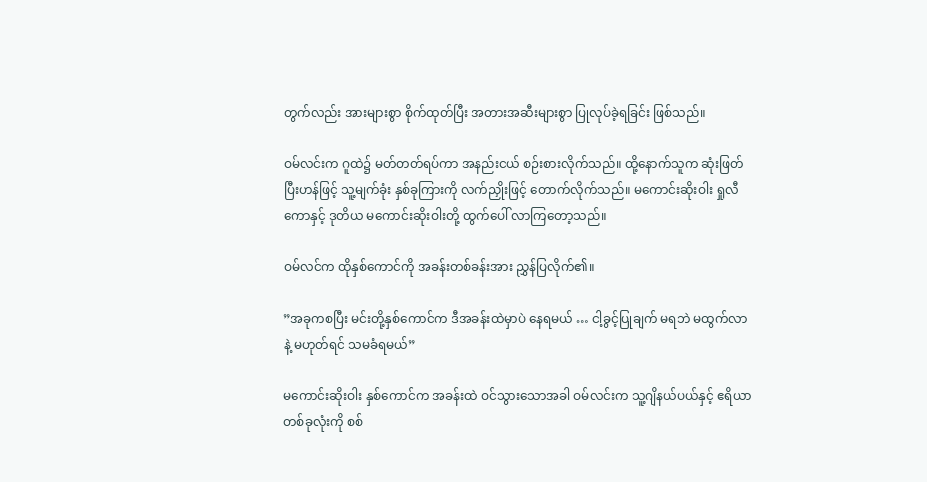တွက်လည်း အားများစွာ စိုက်ထုတ်ပြီး အတားအဆီးများစွာ ပြုလုပ်ခဲ့ရခြင်း ဖြစ်သည်။

ဝမ်လင်းက ဂူထဲ၌ မတ်တတ်ရပ်ကာ အနည်းငယ် စဉ်းစားလိုက်သည်။ ထို့နောက်သူက ဆုံးဖြတ်ပြီးဟန်ဖြင့် သူ့မျက်ခုံး နှစ်ခုကြားကို လက်ညှိုးဖြင့် တောက်လိုက်သည်။ မကောင်းဆိုးဝါး ရှုလီကောနှင့် ဒုတိယ မကောင်းဆိုးဝါးတို့ ထွက်ပေါ် လာကြတော့သည်။

ဝမ်လင်က ထိုနှစ်ကောင်ကို အခန်းတစ်ခန်းအား ညွှန်ပြလိုက်၏။

”အခုကစပြီး မင်းတို့နှစ်ကောင်က ဒီအခန်းထဲမှာပဲ နေရမယ် … ငါ့ခွင့်ပြုချက် မရဘဲ မထွက်လာနဲ့ မဟုတ်ရင် သမခံရမယ်”

မကောင်းဆိုးဝါး နှစ်ကောင်က အခန်းထဲ ဝင်သွားသောအခါ ဝမ်လင်းက သူ့ဂျိနယ်ပယ်နှင့် ဧရိယာ တစ်ခုလုံးကို စစ်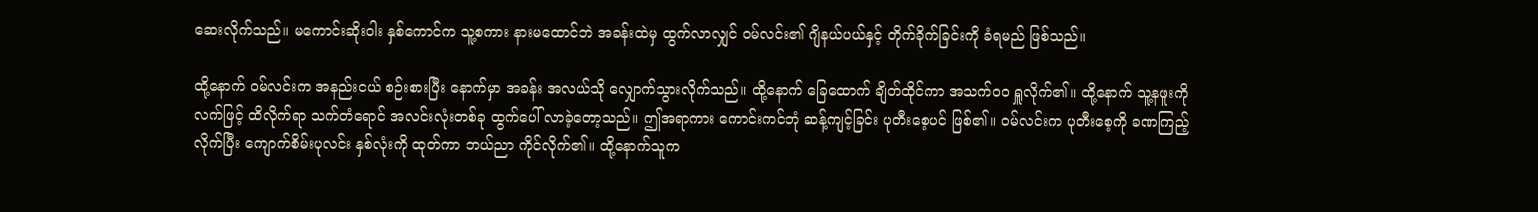ဆေးလိုက်သည်။ မကောင်းဆိုးဝါး နှစ်ကောင်က သူ့စကား နားမထောင်ဘဲ အခန်းထဲမှ ထွက်လာလျှင် ဝမ်လင်း၏ ဂျိနယ်ပယ်နှင့် တိုက်ခိုက်ခြင်းကို ခံရမည် ဖြစ်သည်။

ထို့နောက် ဝမ်လင်းက အနည်းငယ် စဉ်းစားပြီး နောက်မှာ အခန်း အလယ်သို လျှောက်သွားလိုက်သည်။ ထို့နောက် ခြေထောက် ချိတ်ထိုင်ကာ အသက်ဝဝ ရှူလိုက်၏။ ထို့နောက် သူ့နဖူးကို လက်ဖြင့် ထိလိုက်ရာ သက်တံရောင် အလင်းလုံးတစ်ခု ထွက်ပေါ် လာခဲ့တော့သည်။ ဤအရာကား ကောင်းကင်ဘုံ ဆန့်ကျင့်ခြင်း ပုတီးစေ့ပင် ဖြစ်၏။ ဝမ်လင်းက ပုတီးစေ့ကို ခဏကြည့်လိုက်ပြီး ကျောက်စိမ်းပုလင်း နှစ်လုံးကို ထုတ်ကာ ဘယ်ညာ ကိုင်လိုက်၏။ ထို့နောက်သူက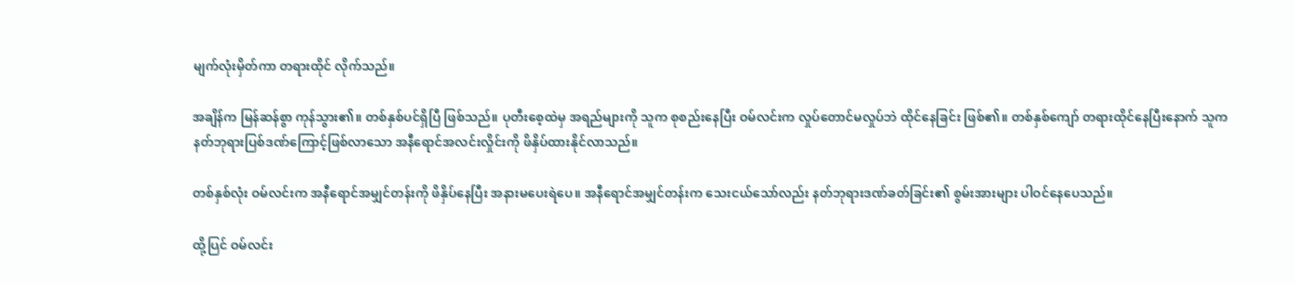မျက်လုံးမှိတ်ကာ တရားထိုင် လိုက်သည်။

အချိန်က မြန်ဆန်စွာ ကုန်သွား၏။ တစ်နှစ်ပင်ရှိပြီ ဖြစ်သည်။ ပုတီးစေ့ထဲမှ အရည်များကို သူက စုစည်းနေပြီး ဝမ်လင်းက လှုပ်တောင်မလှုပ်ဘဲ ထိုင်နေခြင်း ဖြစ်၏။ တစ်နှစ်ကျော် တရားထိုင်နေပြီးနောက် သူက နတ်ဘုရားပြစ်ဒဏ်ကြောင့်ဖြစ်လာသော အနီရောင်အလင်းလှိုင်းကို ဖိနှိပ်ထားနိုင်လာသည်။

တစ်နှစ်လုံး ဝမ်လင်းက အနီရောင်အမျှင်တန်းကို ဖိနှိပ်နေပြီး အနားမပေးရဲပေ။ အနီရောင်အမျှင်တန်းက သေးငယ်သော်လည်း နတ်ဘုရားဒဏ်ခတ်ခြင်း၏ စွမ်းအားများ ပါဝင်နေပေသည်။

ထို့ပြင် ဝမ်လင်း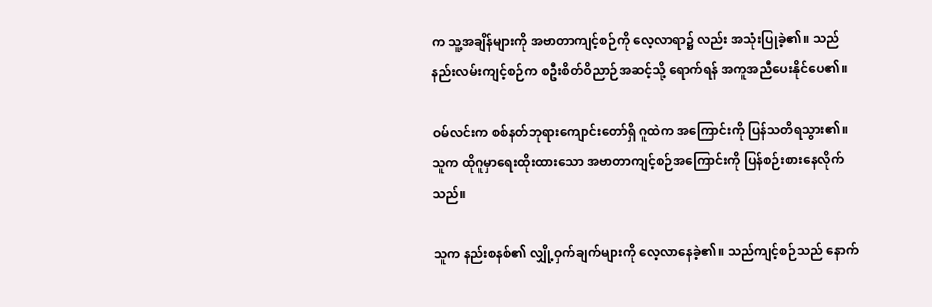က သူ့အချိန်များကို အဗာတာကျင့်စဉ်ကို လေ့လာရာ၌ လည်း အသုံးပြုခဲ့၏။ သည်နည်းလမ်းကျင့်စဉ်က စဦးစိတ်ဝိညာဉ်အဆင့်သို့ ရောက်ရန် အကူအညီပေးနိုင်ပေ၏။

ဝမ်လင်းက စစ်နတ်ဘုရားကျောင်းတော်ရှိ ဂူထဲက အကြောင်းကို ပြန်သတိရသွား၏။ သူက ထိုဂူမှာရေးထိုးထားသော အဗာတာကျင့်စဉ်အကြောင်းကို ပြန်စဉ်းစားနေလိုက်သည်။

သူက နည်းစနစ်၏ လျှို့ဝှက်ချက်များကို လေ့လာနေခဲ့၏။ သည်ကျင့်စဉ်သည် နောက်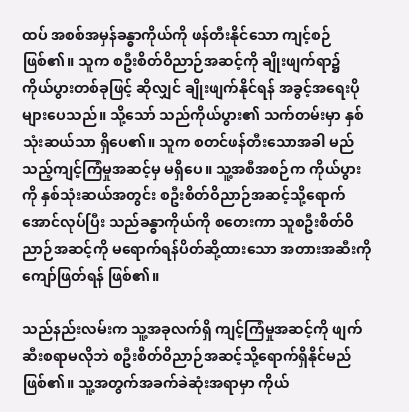ထပ် အစစ်အမှန်ခန္ဓာကိုယ်ကို ဖန်တီးနိုင်သော ကျင့်စဉ်ဖြစ်၏။ သူက စဦးစိတ်ဝိညာဉ်အဆင့်ကို ချိုးဖျက်ရာ၌ ကိုယ်ပွားတစ်ခုဖြင့် ဆိုလျှင် ချိုးဖျက်နိုင်ရန် အခွင့်အရေးပိုများပေသည်။ သို့သော် သည်ကိုယ်ပွား၏ သက်တမ်းမှာ နှစ်သုံးဆယ်သာ ရှိပေ၏။ သူက စတင်ဖန်တီးသောအခါ မည်သည့်ကျင့်ကြံမှုအဆင့်မှ မရှိပေ။ သူ့အစီအစဉ်က ကိုယ်ပွားကို နှစ်သုံးဆယ်အတွင်း စဦးစိတ်ဝိညာဉ်အဆင့်သို့ရောက်အောင်လုပ်ပြီး သည်ခန္ဓာကိုယ်ကို စတေးကာ သူစဦးစိတ်ဝိညာဉ်အဆင့်ကို မရောက်ရန်ပိတ်ဆို့ထားသော အတားအဆီးကို ကျော်ဖြတ်ရန် ဖြစ်၏။

သည်နည်းလမ်းက သူ့အခုလက်ရှိ ကျင့်ကြံမှုအဆင့်ကို ဖျက်ဆီးစရာမလိုဘဲ စဦးစိတ်ဝိညာဉ်အဆင့်သို့ရောက်ရှိနိုင်မည် ဖြစ်၏။ သူ့အတွက်အခက်ခဲဆုံးအရာမှာ ကိုယ်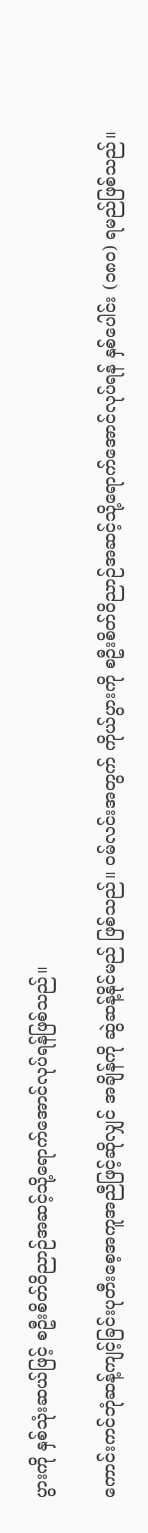ပွားကို နှစ်သုံးဆယ်ဖြင့် စဦးစိတ်ဝိညာဉ်အဆင့်သို့ရောက်အောင်လုပ်ရန်ဖြစ်သည်။

ကောင်းကင်ဘုံဆန့်ကျင့်ခြင်းပုတီးစေ့အကူအညီဖြင့်ဆိုလျှင် အချိန်ကို ဆွဲဆန့်နိုင်မည် ဖြစ်သည်။ ဝမ်လင်းအတွက် ကိုယ်ပွားကို စဦးစိတ်ဝိညာဉ်အဆင့်သို့ရောက်အောင်လုပ်ရန် နှစ်ပေါင်း (၁၈၀) ရမည်ဖြစ်သည်။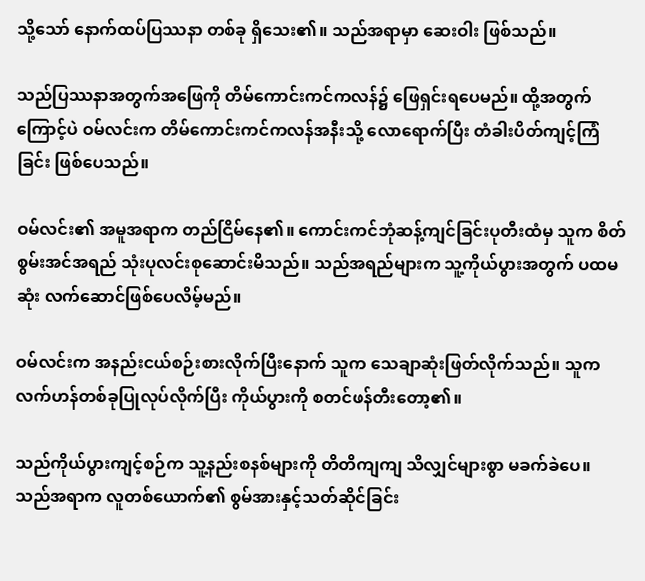သို့သော် နောက်ထပ်ပြဿနာ တစ်ခု ရှိသေး၏။ သည်အရာမှာ ဆေးဝါး ဖြစ်သည်။

သည်ပြဿနာအတွက်အဖြေကို တိမ်ကောင်းကင်ကလန်၌ ဖြေရှင်းရပေမည်။ ထို့အတွက်ကြောင့်ပဲ ဝမ်လင်းက တိမ်ကောင်းကင်ကလန်အနီးသို့ လောရောက်ပြီး တံခါးပိတ်ကျင့်ကြံခြင်း ဖြစ်ပေသည်။

ဝမ်လင်း၏ အမူအရာက တည်ငြိမ်နေ၏။ ကောင်းကင်ဘုံဆန့်ကျင်ခြင်းပုတီးထံမှ သူက စိတ်စွမ်းအင်အရည် သုံးပုလင်းစုဆောင်းမိသည်။ သည်အရည်များက သူ့ကိုယ်ပွားအတွက် ပထမဆုံး လက်ဆောင်ဖြစ်ပေလိမ့်မည်။

ဝမ်လင်းက အနည်းငယ်စဉ်းစားလိုက်ပြီးနောက် သူက သေချာဆုံးဖြတ်လိုက်သည်။ သူက လက်ဟန်တစ်ခုပြုလုပ်လိုက်ပြီး ကိုယ်ပွားကို စတင်ဖန်တီးတော့၏။

သည်ကိုယ်ပွားကျင့်စဉ်က သူ့နည်းစနစ်များကို တိတိကျကျ သိလျှင်များစွာ မခက်ခဲပေ။ သည်အရာက လူတစ်ယောက်၏ စွမ်အားနှင့်သတ်ဆိုင်ခြင်း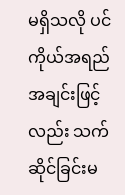မရှိသလို ပင်ကိုယ်အရည်အချင်းဖြင့်လည်း သက်ဆိုင်ခြင်းမ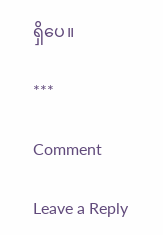ရှိပေ။

***

Comment

Leave a Reply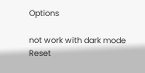Options

not work with dark mode
Reset